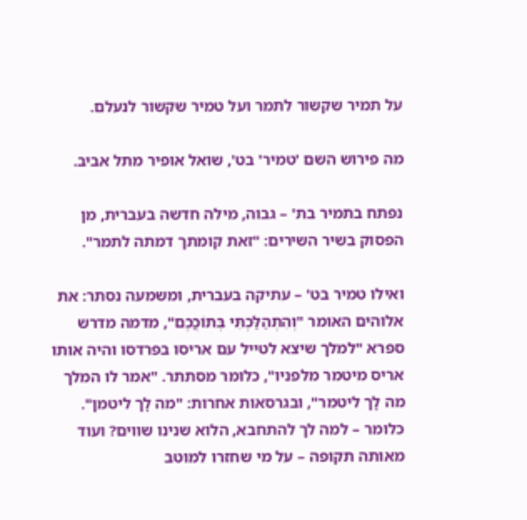על תמיר שקשור לתמר ועל טמיר שקשור לנעלם.

מה פירוש השם 'טמיר' בט', שואל אופיר מתל אביב.

נפתח בתמיר בת' – גבוה, מילה חדשה בעברית, מן הפסוק בשיר השירים: "זאת קומתך דמתה לתמר".

ואילו טמיר בט' – עתיקה בעברית, ומשמעה נסתר: את אלוהים האומר "וְהִתְהַלַּכְתִּי בְּתוֹכֲכֶם", מדמה מדרש ספרא "למלך שיצא לטייל עם אריסו בפרדסו והיה אותו אריס מיטמר מלפניו", כלומר מסתתר. "אמר לו המלך מה לָך ליטמר", ובגרסאות אחרות: "מה לָך ליטמן". כלומר – למה לך להתחבא, הלוא שנינו שווים? ועוד מאותה תקופה – על מי שחזרו למוטב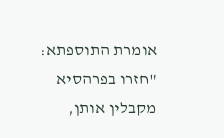אומרת התוספתא: "חזרו בפרהסיא מקבלין אותן,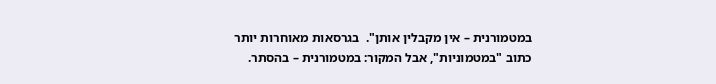במטמורנית – אין מקבלין אותן".  בגרסאות מאוחרות יותר כתוב "במטמוניות", אבל המקור: במטמורנית – בהסתר.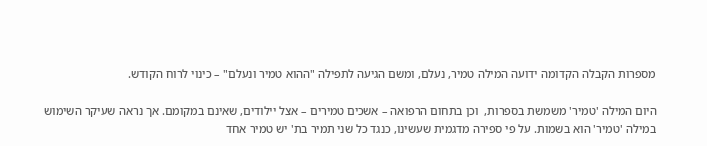מספרות הקבלה הקדומה ידועה המילה טמיר, נעלם, ומשם הגיעה לתפילה "ההוא טמיר ונעלם" – כינוי לרוח הקודש.

היום המילה 'טמיר' משמשת בספרות,  וכן בתחום הרפואה – אשכים טמירים – אצל יילודים, שאינם במקומם. אך נראה שעיקר השימוש במילה 'טמיר' הוא בשמות. על פי ספירה מדגמית שעשינו, כנגד כל שני תמיר בת' יש טמיר אחד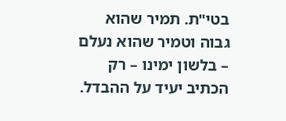בטי"ת. תמיר שהוא גבוה וטמיר שהוא נעלם – בלשון ימינו – רק הכתיב יעיד על ההבדל.